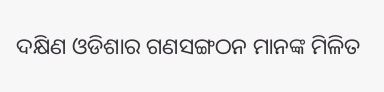ଦକ୍ଷିଣ ଓଡିଶାର ଗଣସଙ୍ଗଠନ ମାନଙ୍କ ମିଳିତ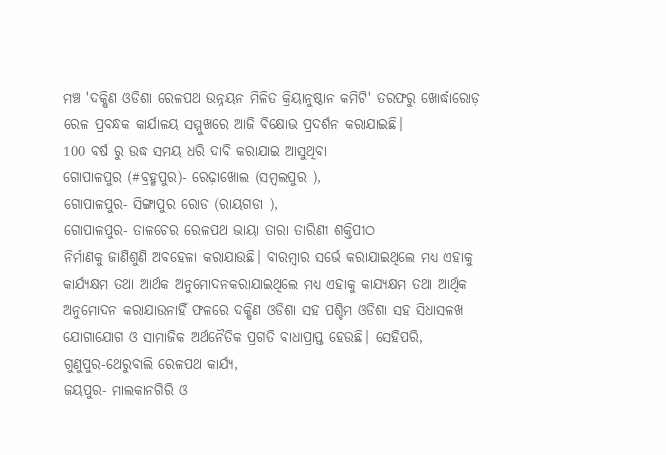ମଞ୍ଚ 'ଦକ୍ଷିଣ ଓଡିଶା ରେଳପଥ ଉନ୍ନୟନ ମିଳିତ କ୍ରିୟାନୁଷ୍ଠାନ କମିଟି' ତରଫରୁ ଖୋର୍ଦ୍ଧାରୋଡ଼ ରେଳ ପ୍ରବନ୍ଧକ କାର୍ଯାଳୟ ସମ୍ମୁଖରେ ଆଜି ବିକ୍ଷୋଭ ପ୍ରଦର୍ଶନ କରାଯାଇଛି।
100 ବର୍ଷ ରୁ ଉଦ୍ଧ ସମୟ ଧରି ଦାବି କରାଯାଇ ଆସୁଥିବା
ଗୋପାଳପୁର (#ବ୍ରହ୍ମପୁର)- ରେଢ଼ାଖୋଲ (ସମ୍ବଲପୁର ),
ଗୋପାଳପୁର- ସିଙ୍ଗାପୁର ରୋଡ (ରାୟଗଡା ),
ଗୋପାଳପୁର- ତାଳଚେର ରେଳପଥ ଭାୟା ତାରା ତାରିଣୀ ଶକ୍ତିପୀଠ
ନିର୍ମାଣକୁ ଜାଣିଶୁଣି ଅବହେଳା କରାଯାଉଛି। ବାରମ୍ବାର ସର୍ଭେ କରାଯାଇଥିଲେ ମଧ୍ୟ ଏହାକୁ କାର୍ଯ୍ୟକ୍ଷମ ତଥା ଆର୍ଥକ ଅନୁମୋଦନକରାଯାଇଥିଲେ ମଧ୍ୟ ଏହାକୁ କାଯ୍ୟକ୍ଷମ ତଥା ଆର୍ଥିକ ଅନୁମୋଦନ କରାଯାଉନାହିଁ ଫଳରେ ଦକ୍ଷିଣ ଓଡିଶା ସହ ପଶ୍ଚିମ ଓଡିଶା ସହ ସିଧାସଳଖ ଯୋଗାଯୋଗ ଓ ସାମାଜିକ ଅର୍ଥନୈତିକ ପ୍ରଗତି ବାଧାପ୍ରାପ୍ତ ହେଉଛି। ସେହିପରି,
ଗୁଣୁପୁର-ଥେରୁବାଲି ରେଳପଥ କାର୍ଯ୍ୟ,
ଜୟପୁର- ମାଲକାନଗିରି ଓ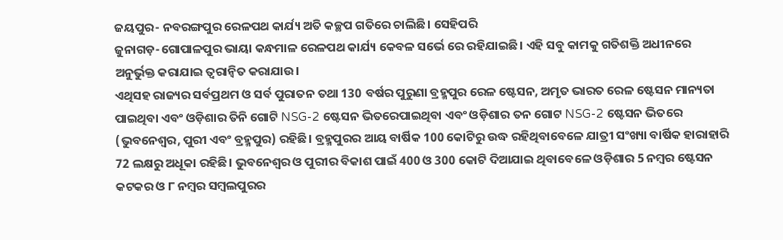ଜୟପୁର- ନବରଙ୍ଗପୁର ରେଳପଥ କାର୍ଯ୍ୟ ଅତି କଚ୍ଛପ ଗତିରେ ଚାଲିଛି। ସେହିପରି
ଜୁନାଗଡ଼-ଗୋପାଳପୁର ଭାୟା କନ୍ଧମାଳ ରେଳପଥ କାର୍ଯ୍ୟ କେବଳ ସର୍ଭେ ରେ ରହିଯାଇଛି। ଏହି ସବୁ କାମକୁ ଗତିଶକ୍ତି ଅଧୀନରେ ଅନୁର୍ଭୁକ୍ତ କରାଯାଇ ତ୍ବରାନ୍ବିତ କରାଯାଉ।
ଏଥିସହ ରାଜ୍ୟର ସର୍ବପ୍ରଥମ ଓ ସର୍ବ ପୁରାତନ ତଥା 130 ବର୍ଷର ପୁରୁଣା ବ୍ରହ୍ମପୁର ରେଳ ଷ୍ଟେସନ, ଅମୃତ ଭାରତ ରେଳ ଷ୍ଟେସନ ମାନ୍ୟତା ପାଇଥିବା ଏବଂ ଓଡ଼ିଶାର ତିନି ଗୋଟି NSG-2 ଷ୍ଟେସନ ଭିତରେପାଇଥିବା ଏବଂ ଓଡ଼ିଶାର ତନ ଗୋଟ NSG-2 ଷ୍ଟେସନ ଭିତରେ (ଭୁବନେଶ୍ବର, ପୁରୀ ଏବଂ ବ୍ରହ୍ମପୁର) ରହିଛି। ବ୍ରହ୍ମପୁରର ଆୟ ବାର୍ଷିକ 100 କୋଟିରୁ ଉଦ୍ଧ ରହିଥିବାବେଳେ ଯାତ୍ରୀ ସଂଖ୍ୟା ବାର୍ଷିକ ହାରାହାରି 72 ଲକ୍ଷରୁ ଅଧୂକା ରହିଛି। ଭୁବନେଶ୍ବର ଓ ପୁରୀର ବିକାଶ ପାଇଁ 400 ଓ 300 କୋଟି ଦିଆଯାଇ ଥିବାବେଳେ ଓଡ଼ିଶାର 5 ନମ୍ବର ଷ୍ଟେସନ କଟକର ଓ ୮ ନମ୍ବର ସମ୍ବଲପୁରର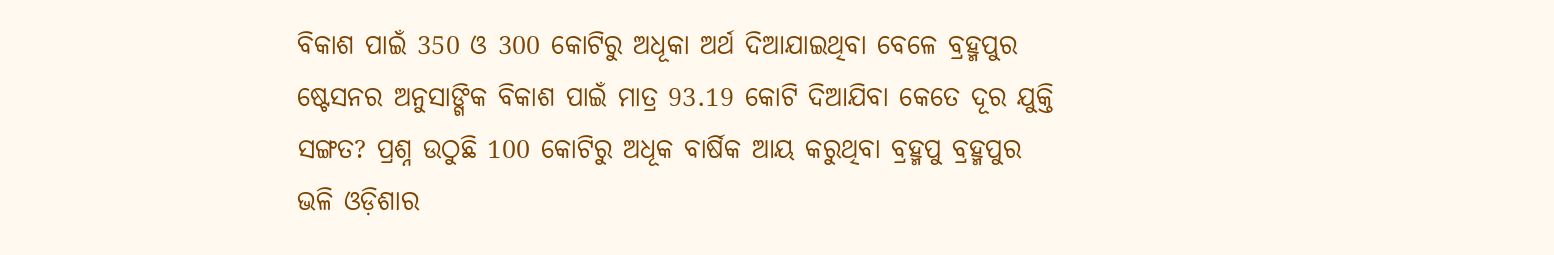ବିକାଶ ପାଇଁ 350 ଓ 300 କୋଟିରୁ ଅଧୂକା ଅର୍ଥ ଦିଆଯାଇଥିବା ବେଳେ ବ୍ରହ୍ମପୁର ଷ୍ଟେସନର ଅନୁସାଙ୍ଗିକ ବିକାଶ ପାଇଁ ମାତ୍ର 93.19 କୋଟି ଦିଆଯିବା କେତେ ଦୂର ଯୁକ୍ତି ସଙ୍ଗତ? ପ୍ରଶ୍ନ ଉଠୁଛି 100 କୋଟିରୁ ଅଧୂକ ବାର୍ଷିକ ଆୟ କରୁଥିବା ବ୍ରହ୍ମପୁ ବ୍ରହ୍ମପୁର ଭଳି ଓଡ଼ିଶାର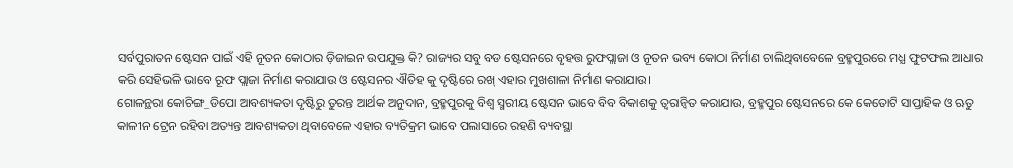ସର୍ବପୁରାତନ ଷ୍ଟେସନ ପାଇଁ ଏହି ନୂତନ କୋଠାର ଡ଼ିଜାଇନ ଉପଯୁକ୍ତ କି? ରାଜ୍ୟର ସବୁ ବଡ ଷ୍ଟେସନରେ ବୃହତ୍ତ ରୁଫପ୍ଲାଜା ଓ ନୂତନ ଭବ୍ୟ କୋଠା ନିର୍ମାଣ ଚାଲିଥିବାବେଳେ ବ୍ରହ୍ମପୁରରେ ମଧ୍ଯ ଫୁଟଫଲ ଆଧାର କରି ସେହିଭଳି ଭାବେ ରୂଫ ପ୍ଲାଜା ନିର୍ମାଣ କରାଯାଉ ଓ ଷ୍ଟେସନର ଐତିହ କୁ ଦୃଷ୍ଟିରେ ରଖ୍ ଏହାର ମୁଖଶାଳା ନିର୍ମାଣ କରାଯାଉ।
ଗୋଳନ୍ଥରା କୋଚିଙ୍ଗ_ଡିପୋ ଆବଶ୍ୟକତା ଦୃଷ୍ଟିରୁ ତୁରନ୍ତ ଆର୍ଥକ ଅନୁଦାନ, ବ୍ରହ୍ମପୁରକୁ ବିଶ୍ବ ସ୍ମରୀୟ ଷ୍ଟେସନ ଭାବେ ବିବ ବିକାଶକୁ ତ୍ବରାନ୍ବିତ କରାଯାଉ, ବ୍ରହ୍ମପୁର ଷ୍ଟେସନରେ କେ କେତୋଟି ସାପ୍ତାହିକ ଓ ଋତୁ କାଳୀନ ଟ୍ରେନ ରହିବା ଅତ୍ୟନ୍ତ ଆବଶ୍ୟକତା ଥିବାବେଳେ ଏହାର ବ୍ୟତିକ୍ରମ ଭାବେ ପଲାସାରେ ରହଣି ବ୍ୟବସ୍ଥା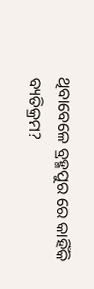ଥିବାବେଳେ ବ୍ରହ୍ମପୁର ରେ କାହିଁକି ବ୍ୟତିକ୍ରମ?